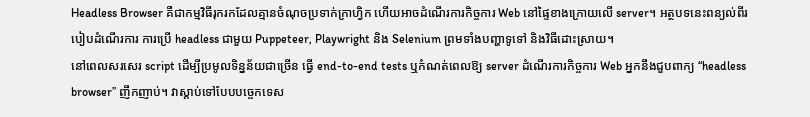Headless Browser គឺជាកម្មវិធីរុករកដែលគ្មានចំណុចប្រទាក់ក្រាហ្វិក ហើយអាចដំណើរការកិច្ចការ Web នៅផ្ទៃខាងក្រោយលើ server។ អត្ថបទនេះពន្យល់ពីរបៀបដំណើរការ ការប្រើ headless ជាមួយ Puppeteer, Playwright និង Selenium ព្រមទាំងបញ្ហាទូទៅ និងវិធីដោះស្រាយ។
នៅពេលសរសេរ script ដើម្បីប្រមូលទិន្នន័យជាច្រើន ធ្វើ end-to-end tests ឬកំណត់ពេលឱ្យ server ដំណើរការកិច្ចការ Web អ្នកនឹងជួបពាក្យ “headless browser” ញឹកញាប់។ វាស្តាប់ទៅបែបបច្ចេកទេស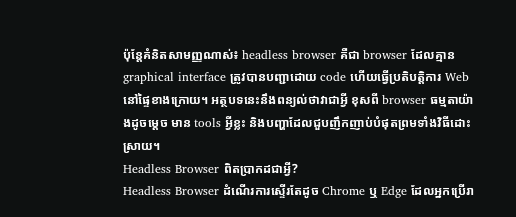ប៉ុន្តែគំនិតសាមញ្ញណាស់៖ headless browser គឺជា browser ដែលគ្មាន graphical interface ត្រូវបានបញ្ជាដោយ code ហើយធ្វើប្រតិបត្តិការ Web នៅផ្ទៃខាងក្រោយ។ អត្ថបទនេះនឹងពន្យល់ថាវាជាអ្វី ខុសពី browser ធម្មតាយ៉ាងដូចម្តេច មាន tools អ្វីខ្លះ និងបញ្ហាដែលជួបញឹកញាប់បំផុតព្រមទាំងវិធីដោះស្រាយ។
Headless Browser ពិតប្រាកដជាអ្វី?
Headless Browser ដំណើរការស្ទើរតែដូច Chrome ឬ Edge ដែលអ្នកប្រើរា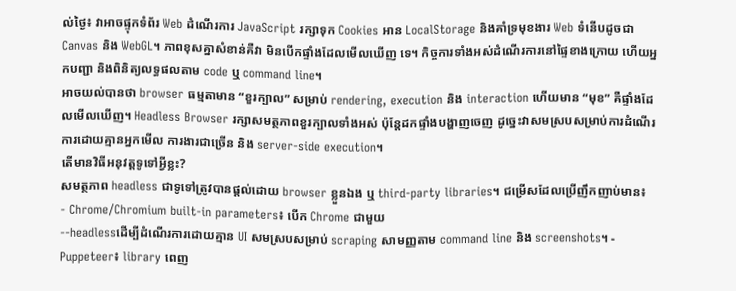ល់ថ្ងៃ៖ វាអាចផ្ទុកទំព័រ Web ដំណើរការ JavaScript រក្សាទុក Cookies អាន LocalStorage និងគាំទ្រមុខងារ Web ទំនើបដូចជា Canvas និង WebGL។ ភាពខុសគ្នាសំខាន់គឺវា មិនបើកផ្ទាំងដែលមើលឃើញ ទេ។ កិច្ចការទាំងអស់ដំណើរការនៅផ្ទៃខាងក្រោយ ហើយអ្នកបញ្ជា និងពិនិត្យលទ្ធផលតាម code ឬ command line។
អាចយល់បានថា browser ធម្មតាមាន “ខួរក្បាល” សម្រាប់ rendering, execution និង interaction ហើយមាន “មុខ” គឺផ្ទាំងដែលមើលឃើញ។ Headless Browser រក្សាសមត្ថភាពខួរក្បាលទាំងអស់ ប៉ុន្តែដកផ្ទាំងបង្ហាញចេញ ដូច្នេះវាសមស្របសម្រាប់ការដំណើរការដោយគ្មានអ្នកមើល ការងារជាច្រើន និង server-side execution។
តើមានវិធីអនុវត្តទូទៅអ្វីខ្លះ?
សមត្ថភាព headless ជាទូទៅត្រូវបានផ្តល់ដោយ browser ខ្លួនឯង ឬ third-party libraries។ ជម្រើសដែលប្រើញឹកញាប់មាន៖
- Chrome/Chromium built-in parameters៖ បើក Chrome ជាមួយ
--headlessដើម្បីដំណើរការដោយគ្មាន UI សមស្របសម្រាប់ scraping សាមញ្ញតាម command line និង screenshots។ - Puppeteer៖ library ពេញ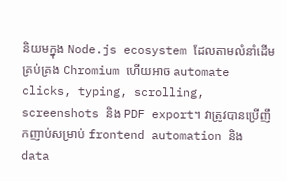និយមក្នុង Node.js ecosystem ដែលតាមលំនាំដើមគ្រប់គ្រង Chromium ហើយអាច automate clicks, typing, scrolling, screenshots និង PDF export។ វាត្រូវបានប្រើញឹកញាប់សម្រាប់ frontend automation និង data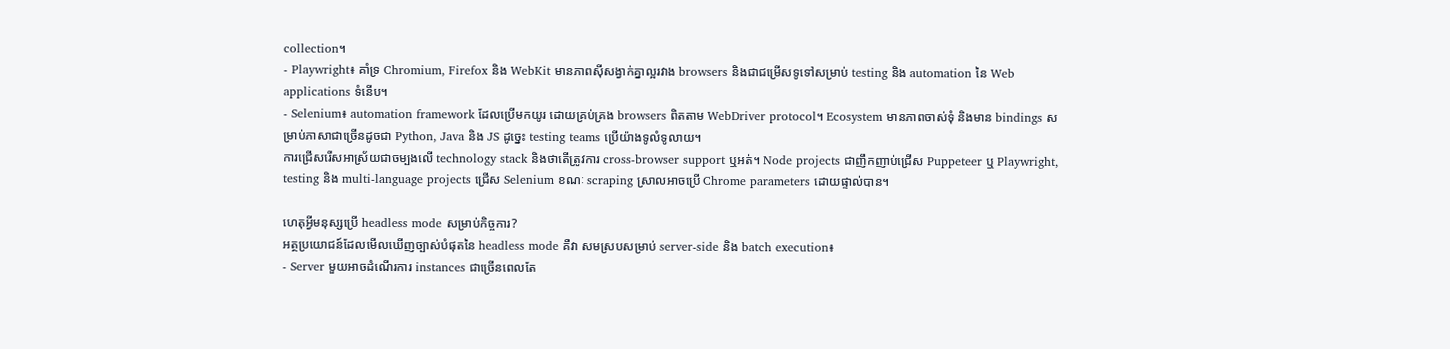collection។
- Playwright៖ គាំទ្រ Chromium, Firefox និង WebKit មានភាពស៊ីសង្វាក់គ្នាល្អរវាង browsers និងជាជម្រើសទូទៅសម្រាប់ testing និង automation នៃ Web applications ទំនើប។
- Selenium៖ automation framework ដែលប្រើមកយូរ ដោយគ្រប់គ្រង browsers ពិតតាម WebDriver protocol។ Ecosystem មានភាពចាស់ទុំ និងមាន bindings សម្រាប់ភាសាជាច្រើនដូចជា Python, Java និង JS ដូច្នេះ testing teams ប្រើយ៉ាងទូលំទូលាយ។
ការជ្រើសរើសអាស្រ័យជាចម្បងលើ technology stack និងថាតើត្រូវការ cross-browser support ឬអត់។ Node projects ជាញឹកញាប់ជ្រើស Puppeteer ឬ Playwright, testing និង multi-language projects ជ្រើស Selenium ខណៈ scraping ស្រាលអាចប្រើ Chrome parameters ដោយផ្ទាល់បាន។

ហេតុអ្វីមនុស្សប្រើ headless mode សម្រាប់កិច្ចការ?
អត្ថប្រយោជន៍ដែលមើលឃើញច្បាស់បំផុតនៃ headless mode គឺវា សមស្របសម្រាប់ server-side និង batch execution៖
- Server មួយអាចដំណើរការ instances ជាច្រើនពេលតែ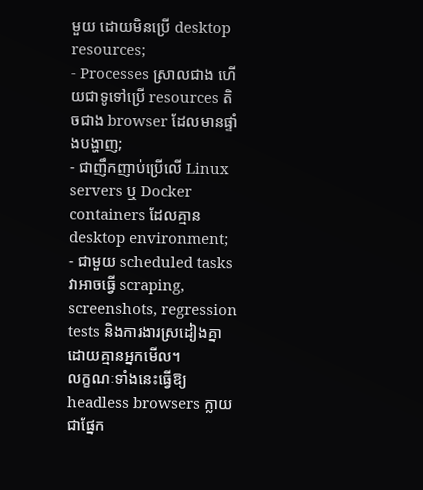មួយ ដោយមិនប្រើ desktop resources;
- Processes ស្រាលជាង ហើយជាទូទៅប្រើ resources តិចជាង browser ដែលមានផ្ទាំងបង្ហាញ;
- ជាញឹកញាប់ប្រើលើ Linux servers ឬ Docker containers ដែលគ្មាន desktop environment;
- ជាមួយ scheduled tasks វាអាចធ្វើ scraping, screenshots, regression tests និងការងារស្រដៀងគ្នាដោយគ្មានអ្នកមើល។
លក្ខណៈទាំងនេះធ្វើឱ្យ headless browsers ក្លាយជាផ្នែក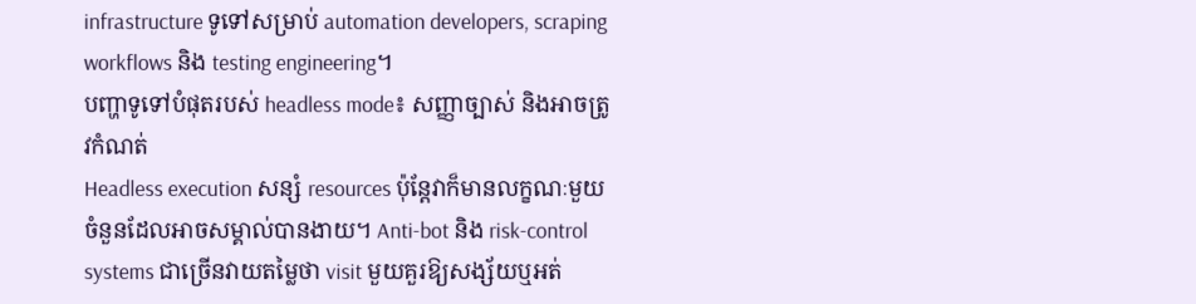infrastructure ទូទៅសម្រាប់ automation developers, scraping workflows និង testing engineering។
បញ្ហាទូទៅបំផុតរបស់ headless mode៖ សញ្ញាច្បាស់ និងអាចត្រូវកំណត់
Headless execution សន្សំ resources ប៉ុន្តែវាក៏មានលក្ខណៈមួយចំនួនដែលអាចសម្គាល់បានងាយ។ Anti-bot និង risk-control systems ជាច្រើនវាយតម្លៃថា visit មួយគួរឱ្យសង្ស័យឬអត់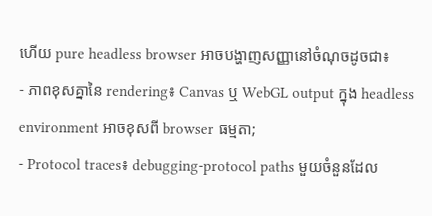ហើយ pure headless browser អាចបង្ហាញសញ្ញានៅចំណុចដូចជា៖
- ភាពខុសគ្នានៃ rendering៖ Canvas ឬ WebGL output ក្នុង headless environment អាចខុសពី browser ធម្មតា;
- Protocol traces៖ debugging-protocol paths មួយចំនួនដែល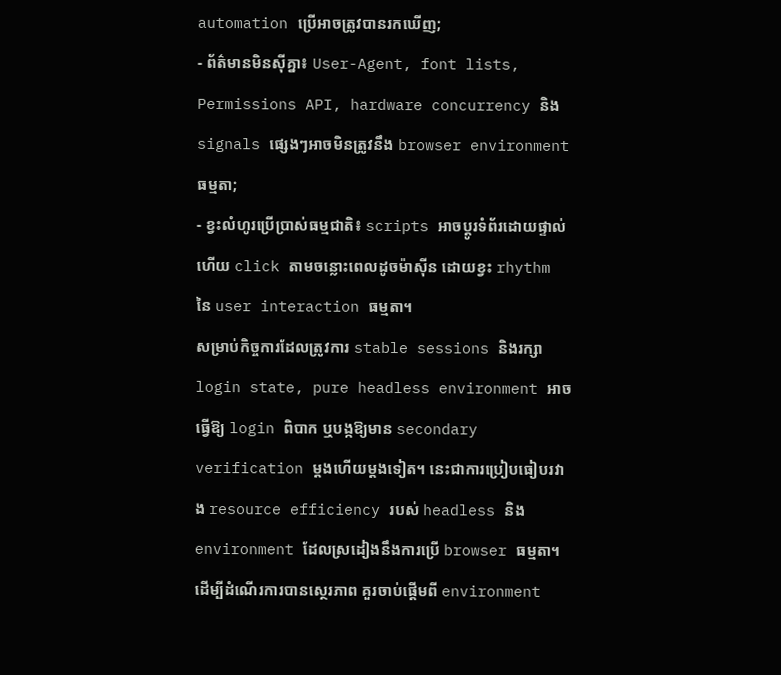automation ប្រើអាចត្រូវបានរកឃើញ;
- ព័ត៌មានមិនស៊ីគ្នា៖ User-Agent, font lists, Permissions API, hardware concurrency និង signals ផ្សេងៗអាចមិនត្រូវនឹង browser environment ធម្មតា;
- ខ្វះលំហូរប្រើប្រាស់ធម្មជាតិ៖ scripts អាចប្តូរទំព័រដោយផ្ទាល់ ហើយ click តាមចន្លោះពេលដូចម៉ាស៊ីន ដោយខ្វះ rhythm នៃ user interaction ធម្មតា។
សម្រាប់កិច្ចការដែលត្រូវការ stable sessions និងរក្សា login state, pure headless environment អាចធ្វើឱ្យ login ពិបាក ឬបង្កឱ្យមាន secondary verification ម្តងហើយម្តងទៀត។ នេះជាការប្រៀបធៀបរវាង resource efficiency របស់ headless និង environment ដែលស្រដៀងនឹងការប្រើ browser ធម្មតា។
ដើម្បីដំណើរការបានស្ថេរភាព គួរចាប់ផ្តើមពី environment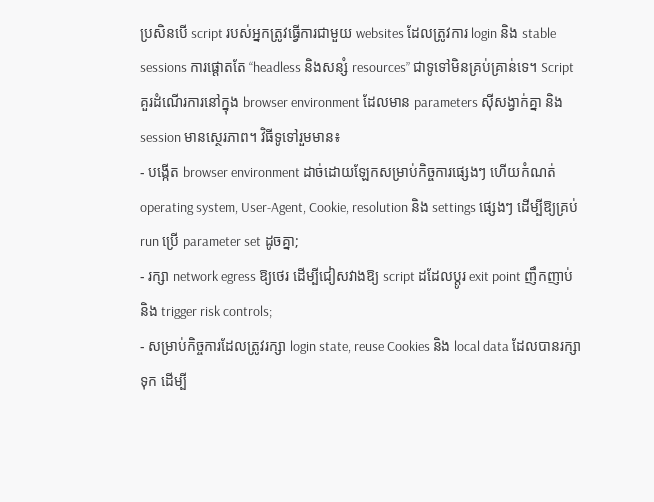ប្រសិនបើ script របស់អ្នកត្រូវធ្វើការជាមួយ websites ដែលត្រូវការ login និង stable sessions ការផ្តោតតែ “headless និងសន្សំ resources” ជាទូទៅមិនគ្រប់គ្រាន់ទេ។ Script គួរដំណើរការនៅក្នុង browser environment ដែលមាន parameters ស៊ីសង្វាក់គ្នា និង session មានស្ថេរភាព។ វិធីទូទៅរួមមាន៖
- បង្កើត browser environment ដាច់ដោយឡែកសម្រាប់កិច្ចការផ្សេងៗ ហើយកំណត់ operating system, User-Agent, Cookie, resolution និង settings ផ្សេងៗ ដើម្បីឱ្យគ្រប់ run ប្រើ parameter set ដូចគ្នា;
- រក្សា network egress ឱ្យថេរ ដើម្បីជៀសវាងឱ្យ script ដដែលប្តូរ exit point ញឹកញាប់ និង trigger risk controls;
- សម្រាប់កិច្ចការដែលត្រូវរក្សា login state, reuse Cookies និង local data ដែលបានរក្សាទុក ដើម្បី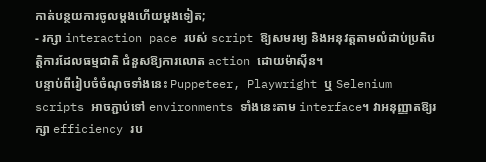កាត់បន្ថយការចូលម្តងហើយម្តងទៀត;
- រក្សា interaction pace របស់ script ឱ្យសមរម្យ និងអនុវត្តតាមលំដាប់ប្រតិបត្តិការដែលធម្មជាតិ ជំនួសឱ្យការលោត action ដោយម៉ាស៊ីន។
បន្ទាប់ពីរៀបចំចំណុចទាំងនេះ Puppeteer, Playwright ឬ Selenium scripts អាចភ្ជាប់ទៅ environments ទាំងនេះតាម interface។ វាអនុញ្ញាតឱ្យរក្សា efficiency រប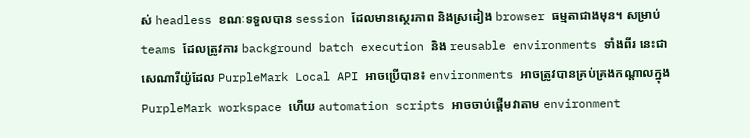ស់ headless ខណៈទទួលបាន session ដែលមានស្ថេរភាព និងស្រដៀង browser ធម្មតាជាងមុន។ សម្រាប់ teams ដែលត្រូវការ background batch execution និង reusable environments ទាំងពីរ នេះជាសេណារីយ៉ូដែល PurpleMark Local API អាចប្រើបាន៖ environments អាចត្រូវបានគ្រប់គ្រងកណ្តាលក្នុង PurpleMark workspace ហើយ automation scripts អាចចាប់ផ្តើមវាតាម environment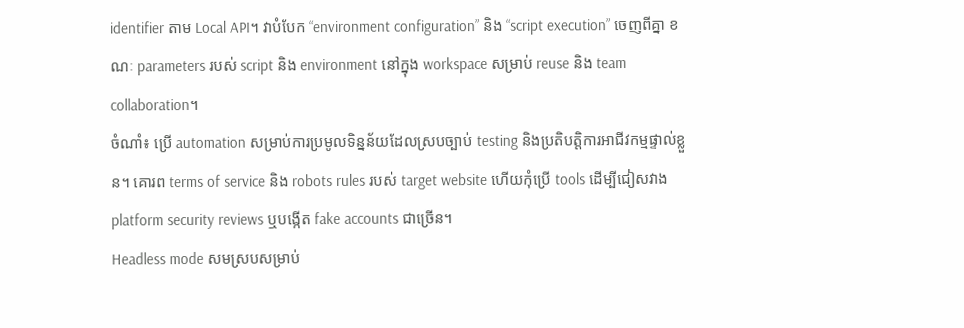identifier តាម Local API។ វាបំបែក “environment configuration” និង “script execution” ចេញពីគ្នា ខណៈ parameters របស់ script និង environment នៅក្នុង workspace សម្រាប់ reuse និង team collaboration។
ចំណាំ៖ ប្រើ automation សម្រាប់ការប្រមូលទិន្នន័យដែលស្របច្បាប់ testing និងប្រតិបត្តិការអាជីវកម្មផ្ទាល់ខ្លួន។ គោរព terms of service និង robots rules របស់ target website ហើយកុំប្រើ tools ដើម្បីជៀសវាង platform security reviews ឬបង្កើត fake accounts ជាច្រើន។
Headless mode សមស្របសម្រាប់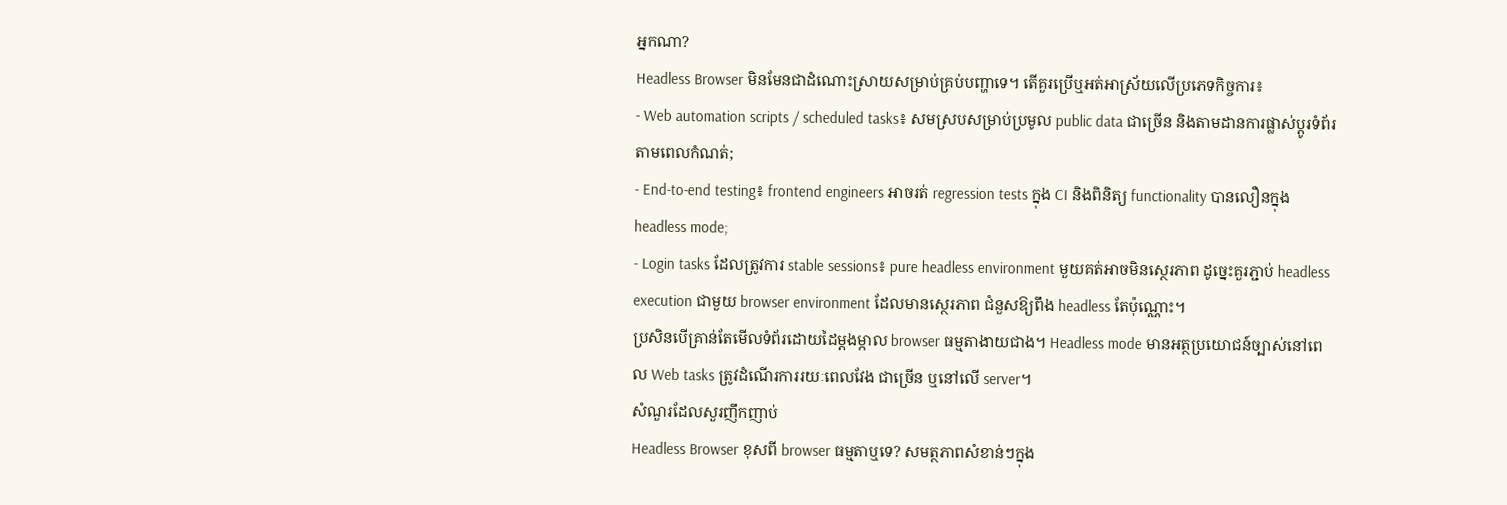អ្នកណា?
Headless Browser មិនមែនជាដំណោះស្រាយសម្រាប់គ្រប់បញ្ហាទេ។ តើគួរប្រើឬអត់អាស្រ័យលើប្រភេទកិច្ចការ៖
- Web automation scripts / scheduled tasks៖ សមស្របសម្រាប់ប្រមូល public data ជាច្រើន និងតាមដានការផ្លាស់ប្តូរទំព័រតាមពេលកំណត់;
- End-to-end testing៖ frontend engineers អាចរត់ regression tests ក្នុង CI និងពិនិត្យ functionality បានលឿនក្នុង headless mode;
- Login tasks ដែលត្រូវការ stable sessions៖ pure headless environment មួយគត់អាចមិនស្ថេរភាព ដូច្នេះគួរភ្ជាប់ headless execution ជាមួយ browser environment ដែលមានស្ថេរភាព ជំនួសឱ្យពឹង headless តែប៉ុណ្ណោះ។
ប្រសិនបើគ្រាន់តែមើលទំព័រដោយដៃម្តងម្កាល browser ធម្មតាងាយជាង។ Headless mode មានអត្ថប្រយោជន៍ច្បាស់នៅពេល Web tasks ត្រូវដំណើរការរយៈពេលវែង ជាច្រើន ឬនៅលើ server។
សំណួរដែលសួរញឹកញាប់
Headless Browser ខុសពី browser ធម្មតាឬទេ? សមត្ថភាពសំខាន់ៗក្នុង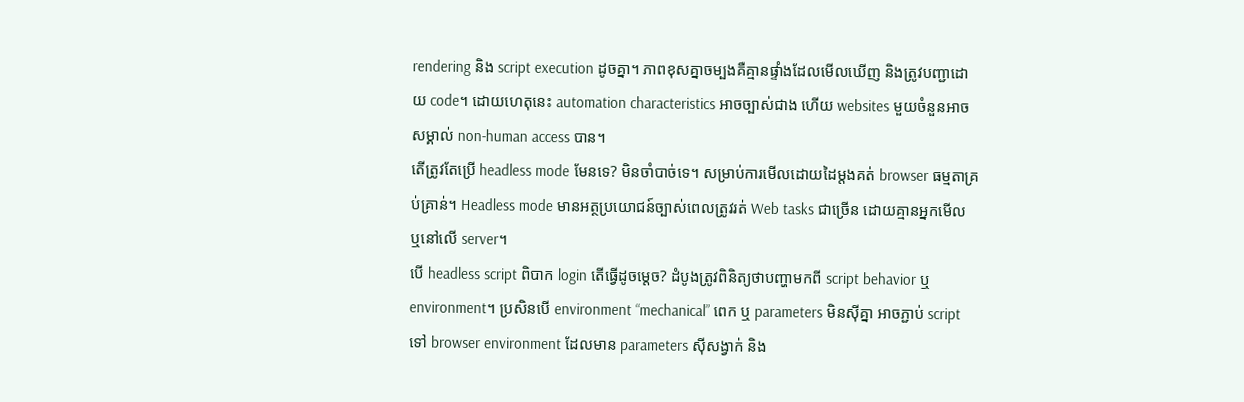rendering និង script execution ដូចគ្នា។ ភាពខុសគ្នាចម្បងគឺគ្មានផ្ទាំងដែលមើលឃើញ និងត្រូវបញ្ជាដោយ code។ ដោយហេតុនេះ automation characteristics អាចច្បាស់ជាង ហើយ websites មួយចំនួនអាចសម្គាល់ non-human access បាន។
តើត្រូវតែប្រើ headless mode មែនទេ? មិនចាំបាច់ទេ។ សម្រាប់ការមើលដោយដៃម្តងគត់ browser ធម្មតាគ្រប់គ្រាន់។ Headless mode មានអត្ថប្រយោជន៍ច្បាស់ពេលត្រូវរត់ Web tasks ជាច្រើន ដោយគ្មានអ្នកមើល ឬនៅលើ server។
បើ headless script ពិបាក login តើធ្វើដូចម្តេច? ដំបូងត្រូវពិនិត្យថាបញ្ហាមកពី script behavior ឬ environment។ ប្រសិនបើ environment “mechanical” ពេក ឬ parameters មិនស៊ីគ្នា អាចភ្ជាប់ script ទៅ browser environment ដែលមាន parameters ស៊ីសង្វាក់ និង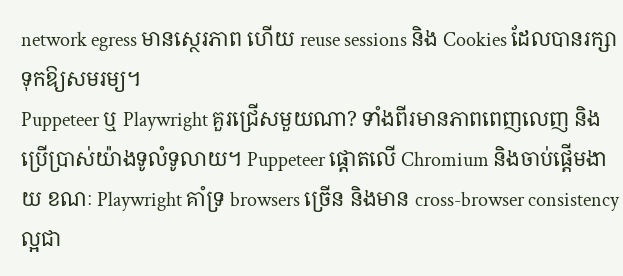network egress មានស្ថេរភាព ហើយ reuse sessions និង Cookies ដែលបានរក្សាទុកឱ្យសមរម្យ។
Puppeteer ឬ Playwright គួរជ្រើសមួយណា? ទាំងពីរមានភាពពេញលេញ និងប្រើប្រាស់យ៉ាងទូលំទូលាយ។ Puppeteer ផ្តោតលើ Chromium និងចាប់ផ្តើមងាយ ខណៈ Playwright គាំទ្រ browsers ច្រើន និងមាន cross-browser consistency ល្អជា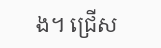ង។ ជ្រើស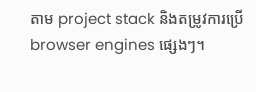តាម project stack និងតម្រូវការប្រើ browser engines ផ្សេងៗ។